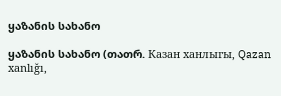ყაზანის სახანო

ყაზანის სახანო (თათრ. Казан ханлыгы, Qazan xanlığı,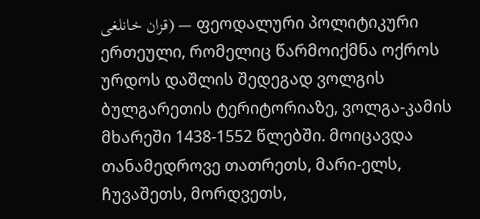قزان خانلغی) — ფეოდალური პოლიტიკური ერთეული, რომელიც წარმოიქმნა ოქროს ურდოს დაშლის შედეგად ვოლგის ბულგარეთის ტერიტორიაზე, ვოლგა-კამის მხარეში 1438-1552 წლებში. მოიცავდა თანამედროვე თათრეთს, მარი-ელს, ჩუვაშეთს, მორდვეთს,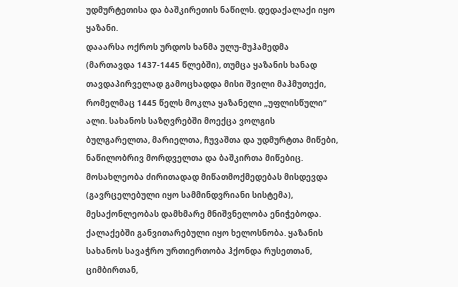უდმურტეთისა და ბაშკირეთის ნაწილს. დედაქალაქი იყო ყაზანი.
დააარსა ოქროს ურდოს ხანმა ულუ-მუჰამედმა (მართავდა 1437-1445 წლებში), თუმცა ყაზანის ხანად თავდაპირველად გამოცხადდა მისი შვილი მაჰმუთექი, რომელმაც 1445 წელს მოკლა ყაზანელი „უფლისწული“ ალი. სახანოს საზღვრებში მოექცა ვოლგის ბულგარელთა, მარიელთა, ჩუვაშთა და უდმურტთა მიწები, ნაწილობრივ მორდველთა და ბაშკირთა მიწებიც. მოსახლეობა ძირითადად მიწათმოქმედებას მისდევდა (გავრცელებული იყო სამმინდვრიანი სისტემა), მესაქონლეობას დამხმარე მნიშვნელობა ენიჭებოდა. ქალაქებში განვითარებული იყო ხელოსნობა. ყაზანის სახანოს სავაჭრო ურთიერთობა ჰქონდა რუსეთთან, ციმბირთან,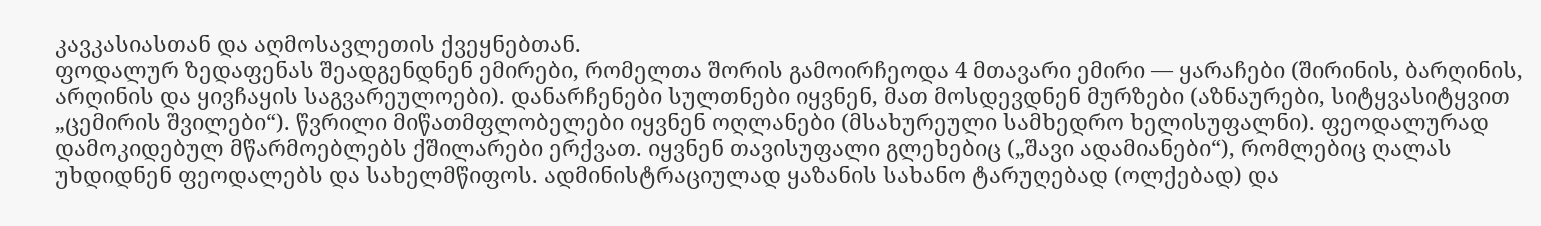კავკასიასთან და აღმოსავლეთის ქვეყნებთან.
ფოდალურ ზედაფენას შეადგენდნენ ემირები, რომელთა შორის გამოირჩეოდა 4 მთავარი ემირი — ყარაჩები (შირინის, ბარღინის, არღინის და ყივჩაყის საგვარეულოები). დანარჩენები სულთნები იყვნენ, მათ მოსდევდნენ მურზები (აზნაურები, სიტყვასიტყვით „ცემირის შვილები“). წვრილი მიწათმფლობელები იყვნენ ოღლანები (მსახურეული სამხედრო ხელისუფალნი). ფეოდალურად დამოკიდებულ მწარმოებლებს ქშილარები ერქვათ. იყვნენ თავისუფალი გლეხებიც („შავი ადამიანები“), რომლებიც ღალას უხდიდნენ ფეოდალებს და სახელმწიფოს. ადმინისტრაციულად ყაზანის სახანო ტარუღებად (ოლქებად) და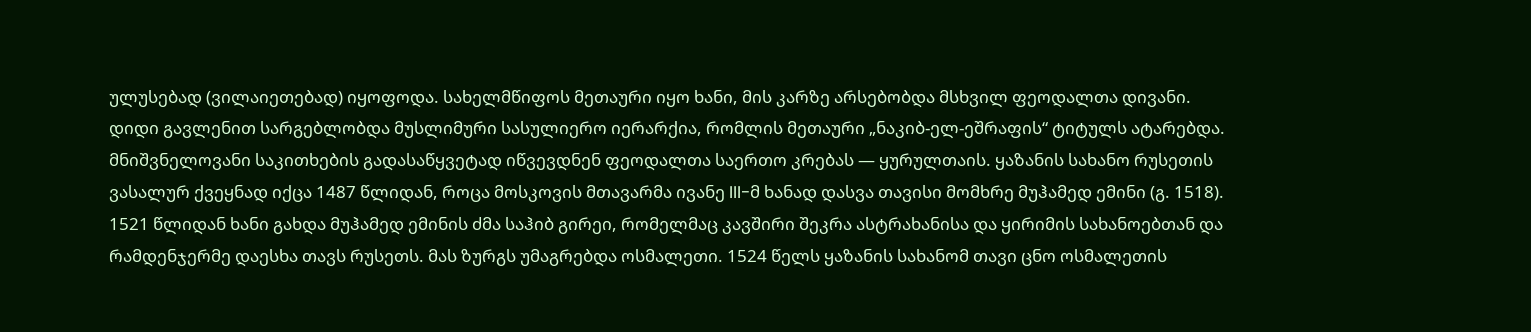ულუსებად (ვილაიეთებად) იყოფოდა. სახელმწიფოს მეთაური იყო ხანი, მის კარზე არსებობდა მსხვილ ფეოდალთა დივანი. დიდი გავლენით სარგებლობდა მუსლიმური სასულიერო იერარქია, რომლის მეთაური „ნაკიბ-ელ-ეშრაფის“ ტიტულს ატარებდა. მნიშვნელოვანი საკითხების გადასაწყვეტად იწვევდნენ ფეოდალთა საერთო კრებას — ყურულთაის. ყაზანის სახანო რუსეთის ვასალურ ქვეყნად იქცა 1487 წლიდან, როცა მოსკოვის მთავარმა ივანე III-მ ხანად დასვა თავისი მომხრე მუჰამედ ემინი (გ. 1518). 1521 წლიდან ხანი გახდა მუჰამედ ემინის ძმა საჰიბ გირეი, რომელმაც კავშირი შეკრა ასტრახანისა და ყირიმის სახანოებთან და რამდენჯერმე დაესხა თავს რუსეთს. მას ზურგს უმაგრებდა ოსმალეთი. 1524 წელს ყაზანის სახანომ თავი ცნო ოსმალეთის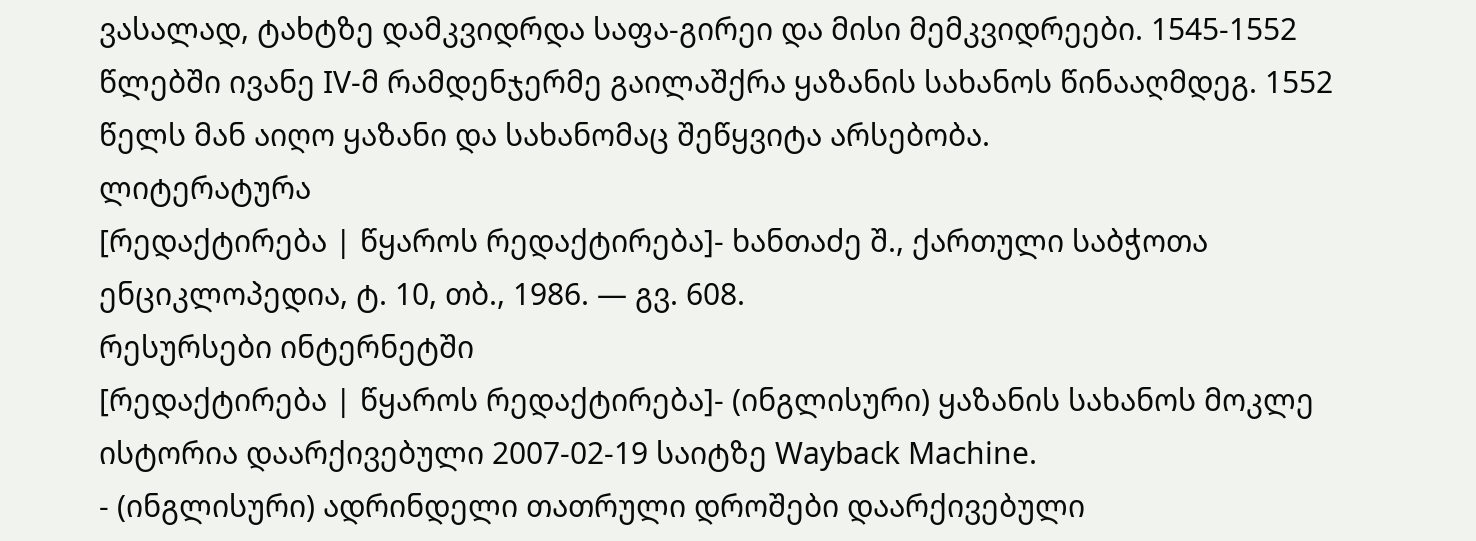ვასალად, ტახტზე დამკვიდრდა საფა-გირეი და მისი მემკვიდრეები. 1545-1552 წლებში ივანე IV-მ რამდენჯერმე გაილაშქრა ყაზანის სახანოს წინააღმდეგ. 1552 წელს მან აიღო ყაზანი და სახანომაც შეწყვიტა არსებობა.
ლიტერატურა
[რედაქტირება | წყაროს რედაქტირება]- ხანთაძე შ., ქართული საბჭოთა ენციკლოპედია, ტ. 10, თბ., 1986. — გვ. 608.
რესურსები ინტერნეტში
[რედაქტირება | წყაროს რედაქტირება]- (ინგლისური) ყაზანის სახანოს მოკლე ისტორია დაარქივებული 2007-02-19 საიტზე Wayback Machine.
- (ინგლისური) ადრინდელი თათრული დროშები დაარქივებული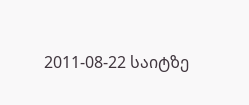2011-08-22 საიტზე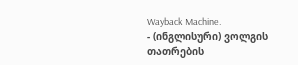Wayback Machine.
- (ინგლისური) ვოლგის თათრების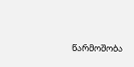წარმოშობა